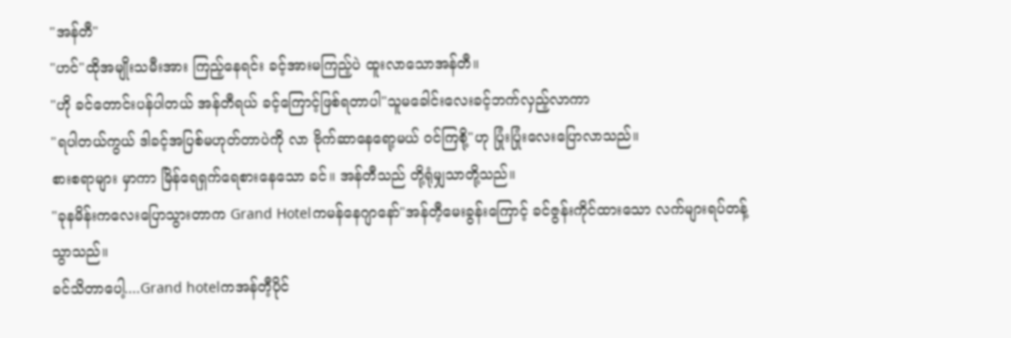"အန်တီ"
"ဟင်"ထိုအမျိုးသမီးအား ကြည့်နေရင်း ခင့်အားမကြည့်ပဲ ထူးလာသောအန်တီ။
"ဟို ခင်တောင်းပန်ပါတယ် အန်တီရယ် ခင့်ကြောင့်ဖြစ်ရတာပါ"သူမခေါင်းလေးခင့်ဘက်လှည့်လာကာ
"ရပါတယ်ကွယ် ဒါခင့်အပြစ်မဟုတ်တာပဲကို လာ ဗိုက်ဆာနေရော့မယ် ၀င်ကြစို့"ဟု ပြုံးပြုံးလေးပြောလာသည်။
စားစရာများ မှာကာ မြိန်ရေရှက်ရေစားနေသော ခင်။ အန်တီသည် တို့ရုံမျှသာတို့သည်။
"ခုနမိန်းကလေးပြောသွားတာက Grand Hotelကမန်နေဂျာနော်"အန်တီ့မေးခွန်းကြောင့် ခင်ဇွန်းကိုင်ထားသော လက်များရပ်တန့်သွာသည်။
ခင်သိတာပေါ့....Grand hotelကအန်တီ့ပိုင်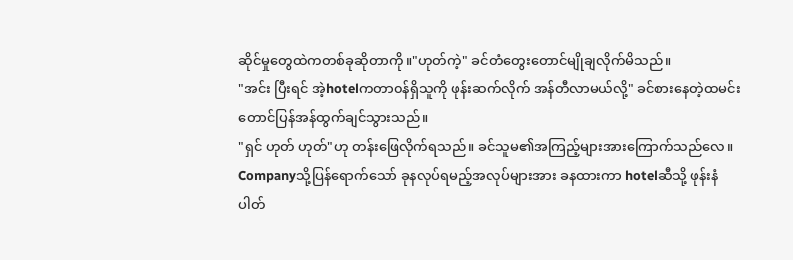ဆိုင်မှုတွေထဲကတစ်ခုဆိုတာကို။"ဟုတ်ကဲ့" ခင်တံတွေးတောင်မျိုချလိုက်မိသည်။
"အင်း ပြီးရင် အဲ့hotelကတာ၀န်ရှိသူကို ဖုန်းဆက်လိုက် အန်တီလာမယ်လို့" ခင်စားနေတဲ့ထမင်းတောင်ပြန်အန်ထွက်ချင်သွားသည်။
"ရှင် ဟုတ် ဟုတ်"ဟု တန်းဖြေလိုက်ရသည်။ ခင်သူမ၏အကြည့်များအားကြောက်သည်လေ။
Companyသို့ပြန်ရောက်သော် ခုနလုပ်ရမည့်အလုပ်များအား ခနထားကာ hotelဆီသို့ ဖုန်းနံပါတ်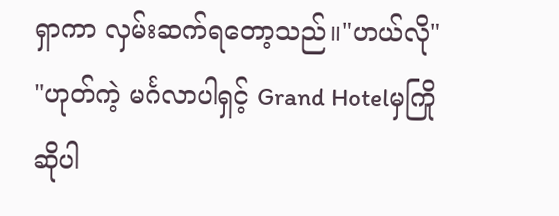ရှာကာ လှမ်းဆက်ရတော့သည်။"ဟယ်လို"
"ဟုတ်ကဲ့ မင်္ဂလာပါရှင့် Grand Hotelမှကြိုဆိုပါ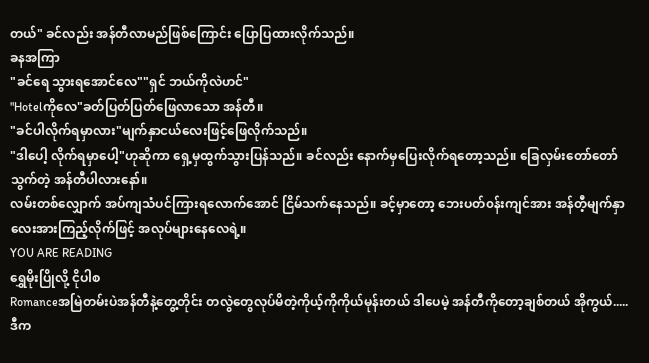တယ်" ခင်လည်း အန်တီလာမည်ဖြစ်ကြောင်း ပြောပြထားလိုက်သည်။
ခနအကြာ
"ခင်ရေ သွားရအောင်လေ""ရှင် ဘယ်ကိုလဲဟင်"
"Hotelကိုလေ"ခတ်ပြတ်ပြတ်ဖြေလာသော အန်တီ။
"ခင်ပါလိုက်ရမှာလား"မျက်နှာငယ်လေးဖြင့်ဖြေလိုက်သည်။
"ဒါပေါ့ လိုက်ရမှာပေါ့"ဟုဆိုကာ ရှေ့မှထွက်သွားပြန်သည်။ ခင်လည်း နောက်မှပြေးလိုက်ရတော့သည်။ ခြေလှမ်းတော်တော်သွက်တဲ့ အန်တီပါလားနော်။
လမ်းတစ်လျှောက် အပ်ကျသံပင်ကြားရလောက်အောင် ငြိမ်သက်နေသည်။ ခင့်မှာတော့ ဘေးပတ်၀န်းကျင်အား အန်တီ့မျက်နှာလေးအားကြည့်လိုက်ဖြင့် အလုပ်များနေလေရဲ့။
YOU ARE READING
ရွှေမိုးပြိုလို့ ငိုပါစ
Romanceအမြဲတမ်းပဲအန်တီနဲ့တွေ့တိုင်း တလွဲတွေလုပ်မိတဲ့ကိုယ့်ကိုကိုယ်မုန်းတယ် ဒါပေမဲ့ အန်တီကိုတော့ချစ်တယ် အိုကွယ်.....ဒီက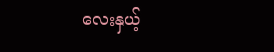လေးနှယ့်